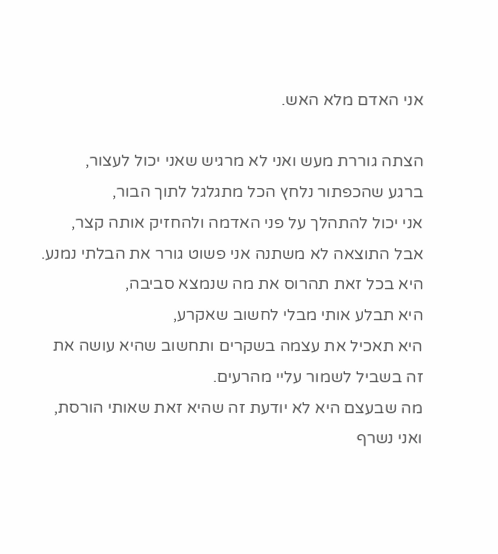אני האדם מלא האש.

הצתה גוררת מעש ואני לא מרגיש שאני יכול לעצור,
ברגע שהכפתור נלחץ הכל מתגלגל לתוך הבור,
אני יכול להתהלך על פני האדמה ולהחזיק אותה קצר,
אבל התוצאה לא משתנה אני פשוט גורר את הבלתי נמנע.
היא בכל זאת תהרוס את מה שנמצא סביבה,
היא תבלע אותי מבלי לחשוב שאקרע,
היא תאכיל את עצמה בשקרים ותחשוב שהיא עושה את זה בשביל לשמור עליי מהרעים.
מה שבעצם היא לא יודעת זה שהיא זאת שאותי הורסת,
ואני נשרף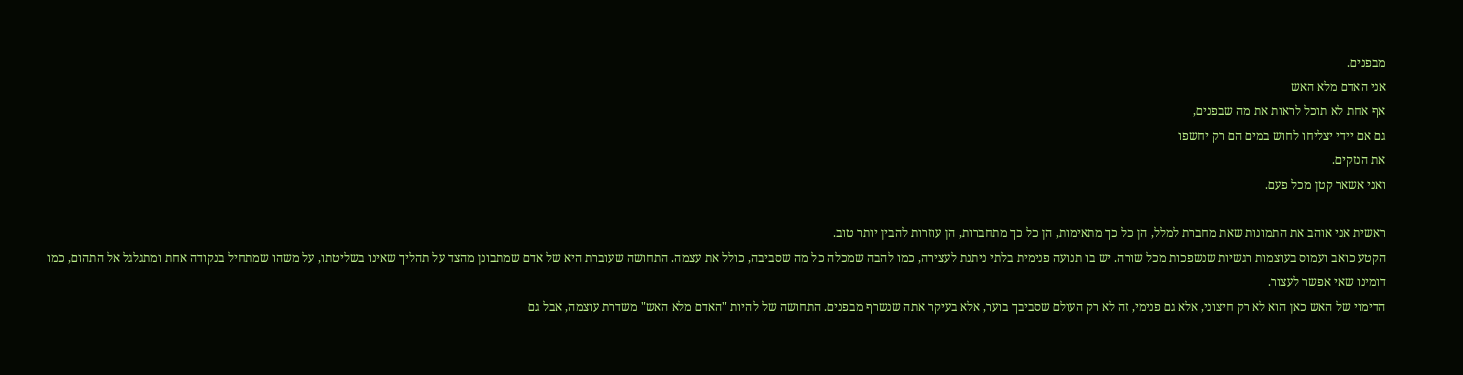מבפנים.
אני האדם מלא האש
אף אחת לא תוכל לראות את מה שבפנים,
גם אם יידי יצליחו לחוש במים הם רק יחשפו
את הנזקים.
ואני אשאר קטן מכל פעם.

ראשית אני אוהב את התמונות שאת מחברת למלל, הן כל כך מתאימות, הן כל כך מתחברות, הן עוזרות להבין יותר טוב.
הקטע כואב ועמוס בעוצמות רגשיות שנשפכות מכל שורה. יש בו תנועה פנימית בלתי ניתנת לעצירה, כמו להבה שמכלה כל מה שסביבה, כולל את עצמה. התחושה שעוברת היא של אדם שמתבונן מהצד על תהליך שאינו בשליטתו, על משהו שמתחיל בנקודה אחת ומתגלגל אל התהום, כמו דומינו שאי אפשר לעצור.
הדימוי של האש כאן הוא לא רק חיצוני, אלא גם פנימי, זה לא רק העולם שסביבך בוער, אלא בעיקר אתה שנשרף מבפנים. התחושה של להיות "האדם מלא האש" משדרת עוצמה, אבל גם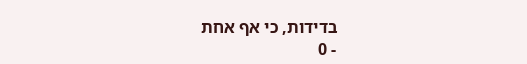בדידות, כי אף אחת
- 0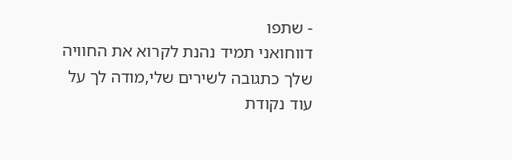- שתפו
דווחואני תמיד נהנת לקרוא את החוויה שלך כתגובה לשירים שלי,מודה לך על עוד נקודת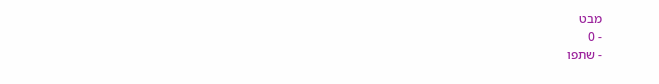מבט
- 0
- שתפו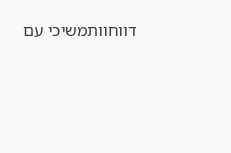דווחוותמשיכי עם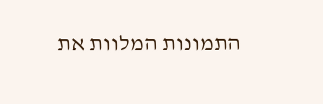התמונות המלוות את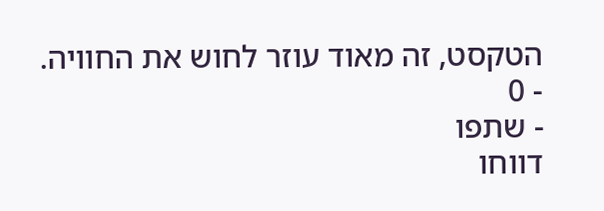הטקסט, זה מאוד עוזר לחוש את החוויה.
- 0
- שתפו
דווחו